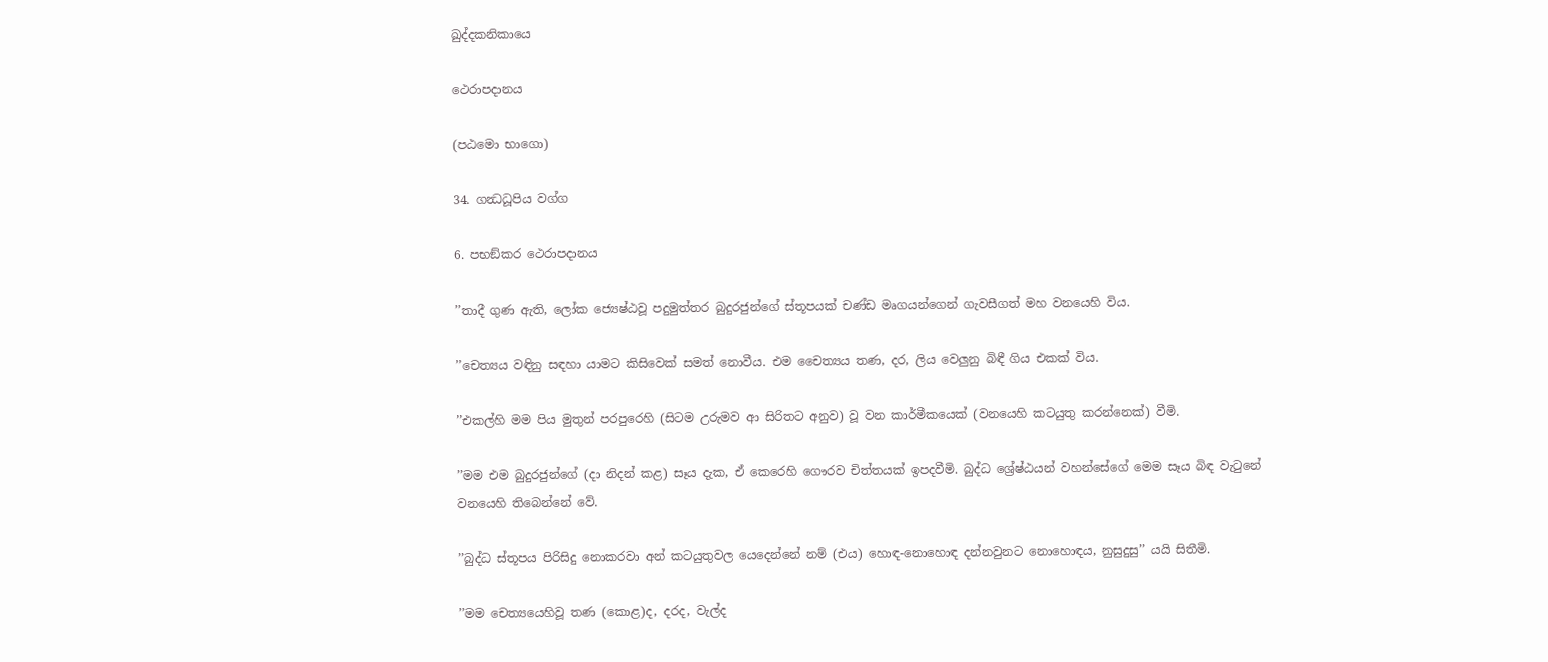ඛුද්දකනිකායෙ

ථෙරාපදානය

(පඨමො භාගො)

34. ගන්‍ධධූපිය වග්ග

6. පභඞ්කර ථෙරාපදානය

’’තාදී ගුණ ඇති, ලෝක ජ්‍යෙෂ්ඨවූ පදුමුත්තර බුදුරජුන්ගේ ස්තූපයක් චණ්ඩ මෘගයන්ගෙන් ගැවසීගත් මහ වනයෙහි විය.

’’චෙත්‍යය වඳිනු සඳහා යාමට කිසිවෙක් සමත් නොවීය. එම චෛත්‍යය තණ, දර, ලිය වෙලුනු බිඳී ගිය එකක් විය.

’’එකල්හි මම පිය මුතුන් පරපුරෙහි (සිටම උරුමව ආ සිරිතට අනුව) වූ වන කාර්මීකයෙක් (වනයෙහි කටයුතු කරන්නෙක්) වීමි.

’’මම එම බුදුරජුන්ගේ (දා නිදන් කළ) සෑය දැක, ඒ කෙරෙහි ගෞරව චිත්තයක් ඉපදවීමි. බුද්ධ ශ්‍රේෂ්ඨයන් වහන්සේගේ මෙම සෑය බිඳ වැටුනේ වනයෙහි තිබෙන්නේ වේ.

’’බුද්ධ ස්තූපය පිරිසිදු නොකරවා අන් කටයුතුවල යෙදෙන්නේ නම් (එය) හොඳ-නොහොඳ දන්නවුනට නොහොඳය, නුසුදුසු’’ යයි සිතීමි.

’’මම චෙත්‍යයෙහිවූ තණ (කොළ)ද, දරද, වැල්ද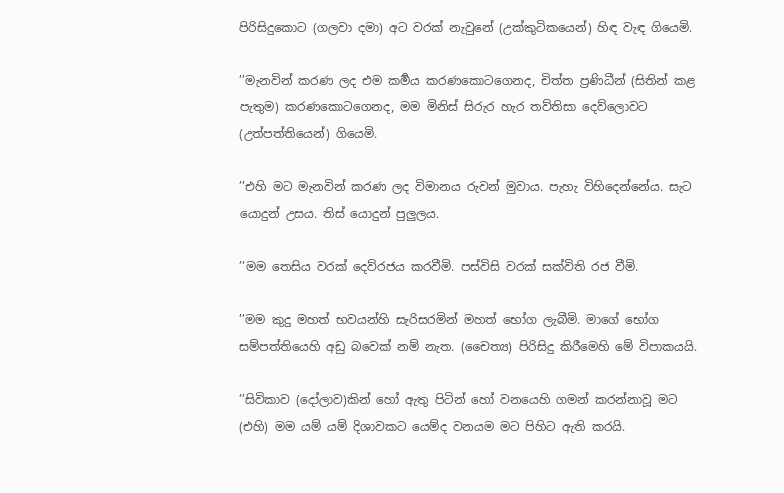පිරිසිදුකොට (ගලවා දමා) අට වරක් නැවුනේ (උක්කුටිකයෙන්) හිඳ වැඳ ගියෙමි.

’’මැනවින් කරණ ලද එම කර්‍මය කරණකොටගෙනද, චිත්ත ප්‍රණිධීන් (සිතින් කළ පැතුම) කරණකොටගෙනද, මම මිනිස් සිරුර හැර තව්තිසා දෙව්ලොවට (උත්පත්තියෙන්) ගියෙමි.

’’එහි මට මැනවින් කරණ ලද විමානය රුවන් මුවාය. පැහැ විහිදෙන්නේය. සැට යොදුන් උසය. තිස් යොදුන් පුලුලය.

’’මම තෙසිය වරක් දෙව්රජය කරවීමි. පස්විසි වරක් සක්විති රජ වීමි.

’’මම කුදු මහත් භවයන්හි සැරිසරමින් මහත් භෝග ලැබීමි. මාගේ භෝග සම්පත්තියෙහි අඩු බවෙක් නම් නැත. (චෛත්‍ය) පිරිසිදු කිරීමෙහි මේ විපාකයයි.

’’සිවිකාව (දෝලාව)කින් හෝ ඇතු පිටින් හෝ වනයෙහි ගමන් කරන්නාවූ මට (එහි) මම යම් යම් දිශාවකට යෙම්ද වනයම මට පිහිට ඇති කරයි.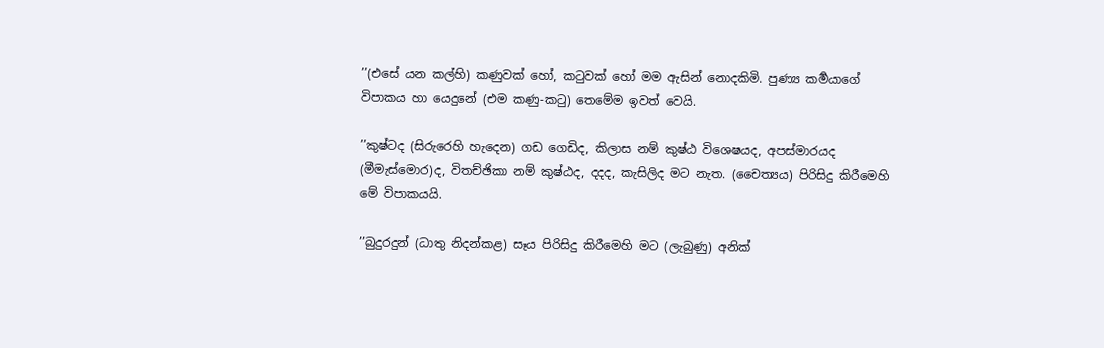’’(එසේ යන කල්හි) කණුවක් හෝ, කටුවක් හෝ මම ඇසින් නොදකිමි. පුණ්‍ය කර්‍මයාගේ විපාකය හා යෙදුනේ (එම කණු-කටු) තෙමේම ඉවත් වෙයි.

’’කුෂ්ටද (සිරුරෙහි හැදෙන) ගඩ ගෙඩිද, කිලාස නම් කුෂ්ඨ විශෙෂයද, අපස්මාරයද (මීමැස්මොර)ද, විතච්ඡිකා නම් කුෂ්ඨද, දදද, කැසිලිද මට නැත. (චෛත්‍යය) පිරිසිදු කිරීමෙහි මේ විපාකයයි.

’’බුදුරදුන් (ධාතු නිදන්කළ) සෑය පිරිසිදු කිරීමෙහි මට (ලැබුණු) අනික්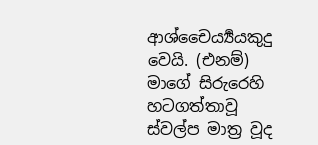ආශ්චෛර්‍ය්‍යයකුදු වෙයි. (එනම්) මාගේ සිරුරෙහි හටගත්තාවූ ස්වල්ප මාත්‍ර වූද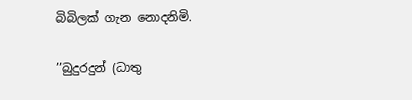බිබිලක් ගැන නොදනිමි.

’’බුදුරදුන් (ධාතු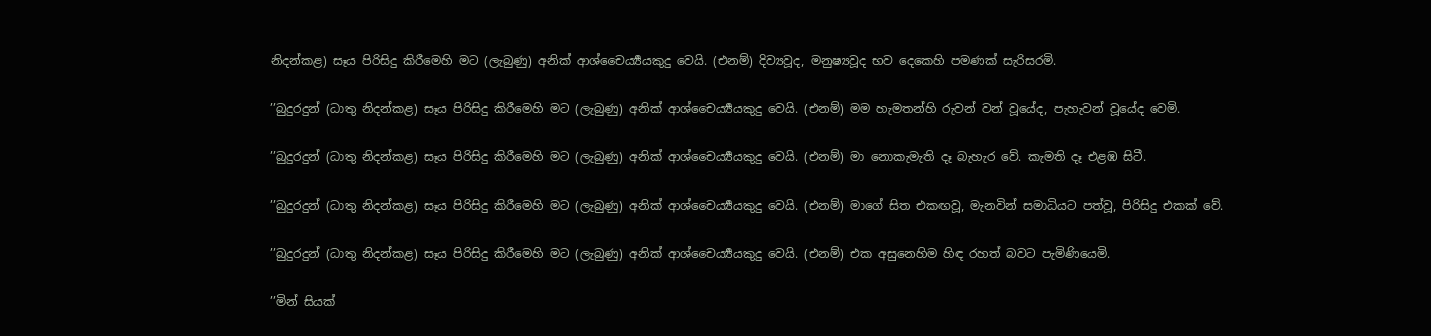නිදන්කළ) සෑය පිරිසිදු කිරීමෙහි මට (ලැබුණු) අනික් ආශ්චෛර්‍ය්‍යයකුදු වෙයි. (එනම්) දිව්‍යවූද, මනුෂ්‍යවූද භව දෙකෙහි පමණක් සැරිසරමි.

’’බුදුරදුන් (ධාතු නිදන්කළ) සෑය පිරිසිදු කිරීමෙහි මට (ලැබුණු) අනික් ආශ්චෛර්‍ය්‍යයකුදු වෙයි. (එනම්) මම හැමතන්හි රුවන් වන් වූයේද, පැහැවන් වූයේද වෙමි.

’’බුදුරදුන් (ධාතු නිදන්කළ) සෑය පිරිසිදු කිරීමෙහි මට (ලැබුණු) අනික් ආශ්චෛර්‍ය්‍යයකුදු වෙයි. (එනම්) මා නොකැමැති දෑ බැහැර වේ. කැමති දෑ එළඹ සිටී.

’’බුදුරදුන් (ධාතු නිදන්කළ) සෑය පිරිසිදු කිරීමෙහි මට (ලැබුණු) අනික් ආශ්චෛර්‍ය්‍යයකුදු වෙයි. (එනම්) මාගේ සිත එකඟවූ, මැනවින් සමාධියට පත්වූ, පිරිසිදු එකක් වේ.

’’බුදුරදුන් (ධාතු නිදන්කළ) සෑය පිරිසිදු කිරීමෙහි මට (ලැබුණු) අනික් ආශ්චෛර්‍ය්‍යයකුදු වෙයි. (එනම්) එක අසුනෙහිම හිඳ රහත් බවට පැමිණියෙමි.

’’මින් සියක්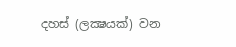දහස් (ලක්‍ෂයක්) වන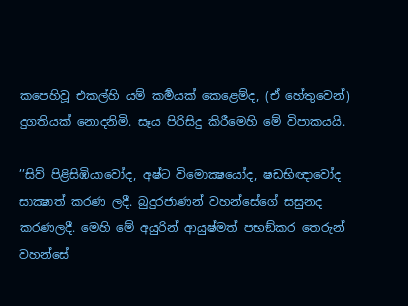කපෙහිවූ එකල්හි යම් කර්‍මයක් කෙළෙම්ද, (ඒ හේතුවෙන්) දුගතියක් නොදනිමි. සෑය පිරිසිදු කිරීමෙහි මේ විපාකයයි.

’’සිව් පිළිසිඹියාවෝද, අෂ්ට විමොක්‍ෂයෝද, ෂඩභිඥාවෝද සාක්‍ෂාත් කරණ ලදී. බුදුරජාණන් වහන්සේගේ සසුනද කරණලදී. මෙහි මේ අයුරින් ආයුෂ්මත් පභඞ්කර තෙරුන් වහන්සේ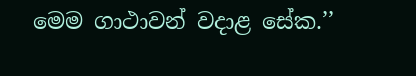මෙම ගාථාවන් වදාළ සේක.’’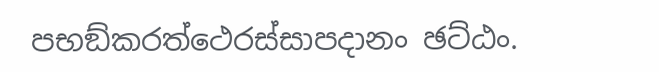පභඞ්කරත්ථෙරස්සාපදානං ඡට්ඨං.